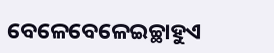ବେଳେବେଳେଇଚ୍ଛାହୁଏ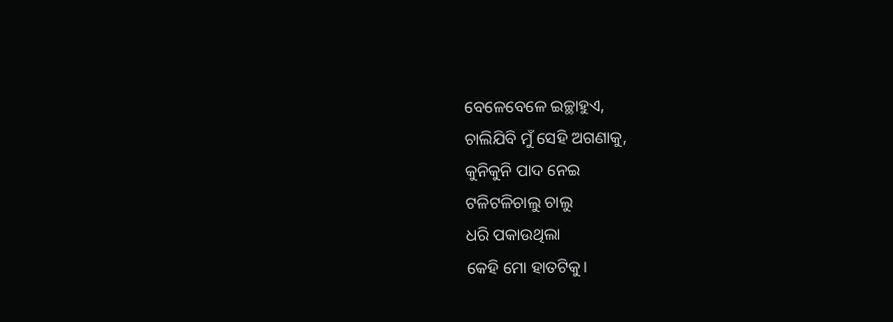ବେଳେବେଳେ ଇଚ୍ଛାହୁଏ,
ଚାଲିଯିବି ମୁଁ ସେହି ଅଗଣାକୁ,
କୁନିକୁନି ପାଦ ନେଇ
ଟଳିଟଳିଚାଲୁ ଚାଲୁ
ଧରି ପକାଉଥିଲା
କେହି ମୋ ହାତଟିକୁ।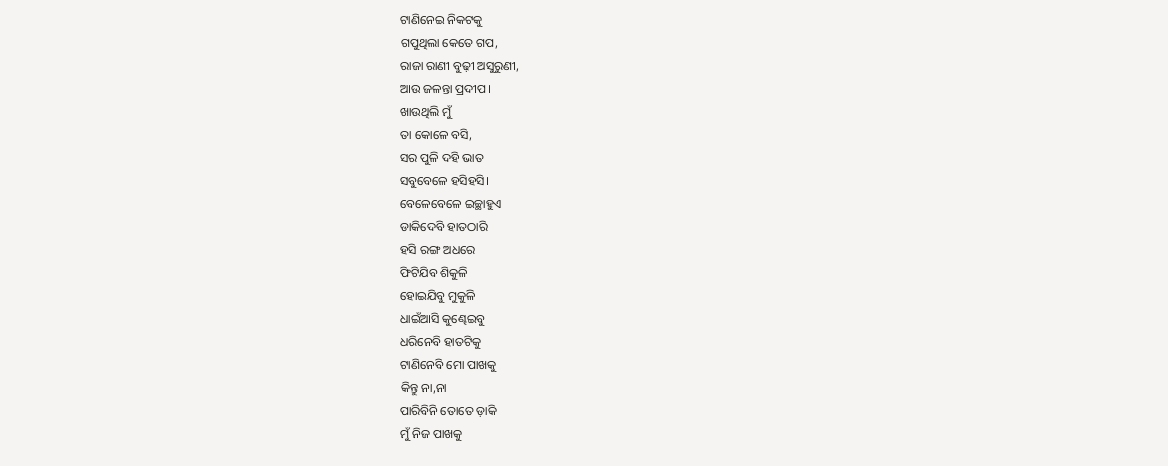ଟାଣିନେଇ ନିକଟକୁ
ଗପୁଥିଲା କେତେ ଗପ,
ରାଜା ରାଣୀ ବୁଢ଼ୀ ଅସୁରୁଣୀ,
ଆଉ ଜଳନ୍ତା ପ୍ରଦୀପ।
ଖାଉଥିଲି ମୁଁ
ତା କୋଳେ ବସି,
ସର ପୁଳି ଦହି ଭାତ
ସବୁବେଳେ ହସିହସି।
ବେଳେବେଳେ ଇଚ୍ଛାହୁଏ
ଡାକିଦେବି ହାତଠାରି
ହସି ରଙ୍ଗ ଅଧରେ
ଫିଟିଯିବ ଶିକୁଳି
ହୋଇଯିବୁ ମୁକୁଳି
ଧାଇଁଆସି କୁଣ୍ଢେଇବୁ
ଧରିନେବି ହାତଟିକୁ
ଟାଣିନେବି ମୋ ପାଖକୁ
କିନ୍ତୁ ନା,ନା
ପାରିବିନି ତୋତେ ଡ଼ାକି
ମୁଁ ନିଜ ପାଖକୁ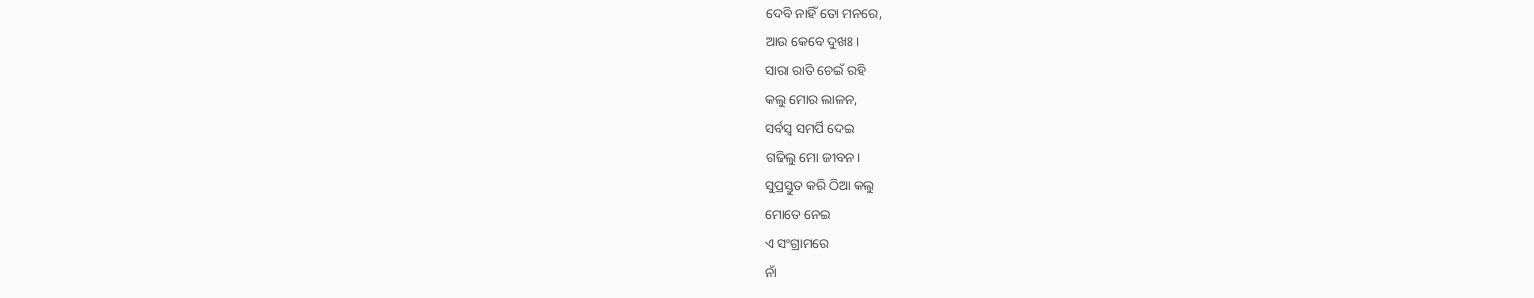ଦେବି ନାହିଁ ତୋ ମନରେ,
ଆଉ କେବେ ଦୁଖଃ।
ସାରା ରାତି ଚେଇଁ ରହି
କଲୁ ମୋର ଲାଳନ,
ସର୍ବସ୍ଵ ସମର୍ପି ଦେଇ
ଗଢିଲୁ ମୋ ଜୀବନ।
ସୁପ୍ରସ୍ତୁତ କରି ଠିଆ କଲୁ
ମୋତେ ନେଇ
ଏ ସଂଗ୍ରାମରେ
ନାଁ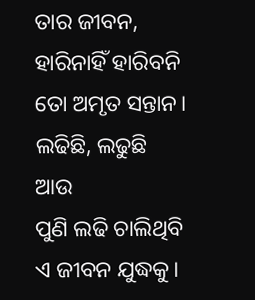ତାର ଜୀବନ,
ହାରିନାହିଁ ହାରିବନି
ତୋ ଅମୃତ ସନ୍ତାନ।
ଲଢିଛି, ଲଢୁଛି
ଆଉ
ପୁଣି ଲଢି ଚାଲିଥିବି
ଏ ଜୀବନ ଯୁଦ୍ଧକୁ।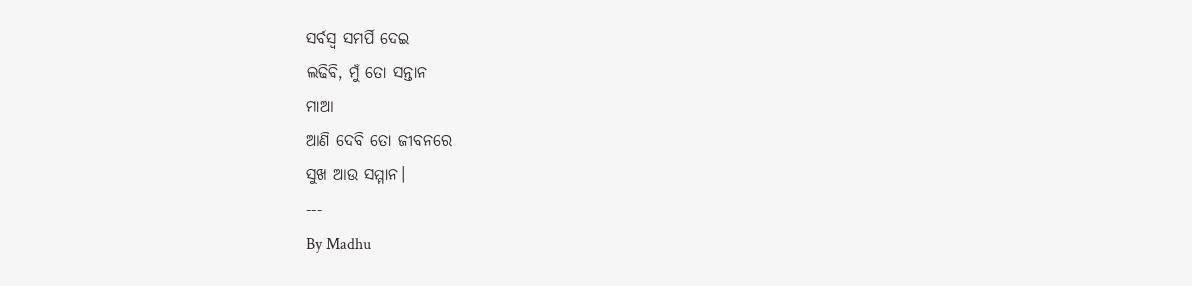ସର୍ବସ୍ୱ ସମର୍ପି ଦେଇ
ଲଢିବି, ମୁଁ ତୋ ସନ୍ତାନ
ମାଆ
ଆଣି ଦେବି ତୋ ଜୀବନରେ
ସୁଖ ଆଉ ସମ୍ମାନ।
---
By Madhu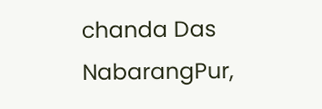chanda Das
NabarangPur,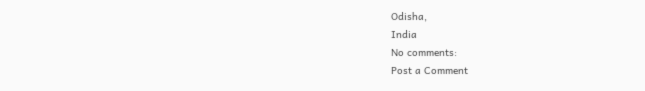Odisha,
India
No comments:
Post a Comment